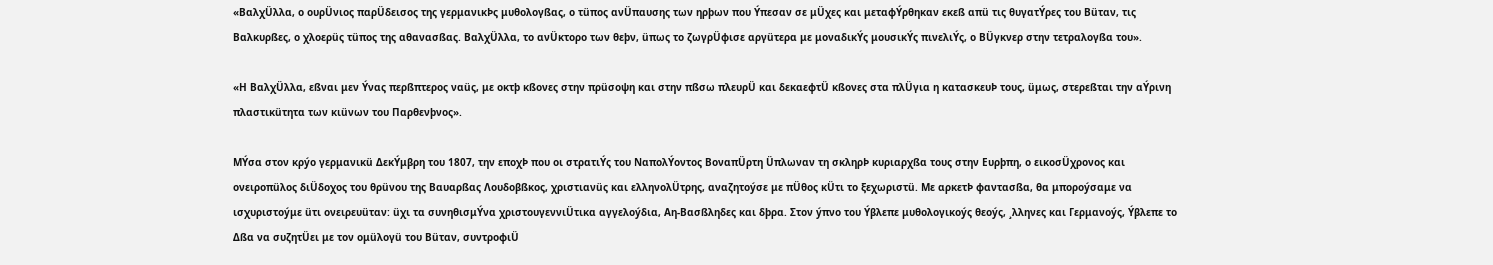«ΒαλχÜλλα, ο ουρÜνιος παρÜδεισος της γερμανικÞς μυθολογßας, ο τüπος ανÜπαυσης των ηρþων που Ýπεσαν σε μÜχες και μεταφÝρθηκαν εκεß απü τις θυγατÝρες του Βüταν, τις Βαλκυρßες, ο χλοερüς τüπος της αθανασßας. ΒαλχÜλλα, το ανÜκτορο των θεþν, üπως το ζωγρÜφισε αργüτερα με μοναδικÝς μουσικÝς πινελιÝς, ο ΒÜγκνερ στην τετραλογßα του».

«Η ΒαλχÜλλα, εßναι μεν Ýνας περßπτερος ναüς, με οκτþ κßονες στην πρüσοψη και στην πßσω πλευρÜ και δεκαεφτÜ κßονες στα πλÜγια η κατασκευÞ τους, üμως, στερεßται την αÝρινη πλαστικüτητα των κιüνων του Παρθενþνος».

ΜÝσα στον κρýο γερμανικü ΔεκÝμβρη του 1807, την εποχÞ που οι στρατιÝς του ΝαπολÝοντος ΒοναπÜρτη Üπλωναν τη σκληρÞ κυριαρχßα τους στην Ευρþπη, ο εικοσÜχρονος και ονειροπüλος διÜδοχος του θρüνου της Βαυαρßας Λουδοβßκος, χριστιανüς και ελληνολÜτρης, αναζητοýσε με πÜθος κÜτι το ξεχωριστü. Με αρκετÞ φαντασßα, θα μποροýσαμε να ισχυριστοýμε üτι ονειρευüταν: üχι τα συνηθισμÝνα χριστουγεννιÜτικα αγγελοýδια, Αη-Βασßληδες και δþρα. Στον ýπνο του Ýβλεπε μυθολογικοýς θεοýς, ¸λληνες και Γερμανοýς, Ýβλεπε το Δßα να συζητÜει με τον ομüλογü του Βüταν, συντροφιÜ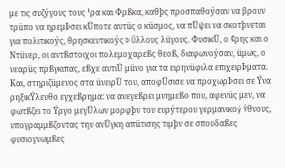με τις συζýγους τους ¹ρα και Φρßκα, καθþς προσπαθοýσαν να βρουν τρüπο να ηρεμÞσει κÜποτε αυτüς ο κüσμος, να πÜψει να σκοτþνεται για πολιτικοýς, θρησκευτικοýς Þ Üλλους λüγους. ΦυσικÜ, ο ¢ρης και ο Ντüνερ, οι αντßστοιχοι πολεμοχαρεßς θεοß, διαφωνοýσαν, üμως, ο νεαρüς πρßγκιπας, εßχε αυτιÜ μüνο για τα ειρηνüφιλα επιχειρÞματα. Και, στηριζüμενος στα üνειρÜ του, αποφÜσισε να προχωρÞσει σε Ýνα ρηξικÝλευθο εγχεßρημα: να ανεγεßρει μνημεßο που, αφενüς μεν, να φωτßζει το Ýργο μεγÜλων μορφþν του ευρýτερου γερμανικοý Ýθνους, υπογραμμßζοντας την ανÜγκη απüτισης τιμþν σε σπουδαßες φυσιογνωμßες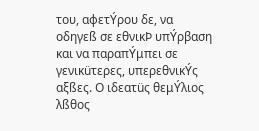του, αφετÝρου δε, να οδηγεß σε εθνικÞ υπÝρβαση και να παραπÝμπει σε γενικüτερες, υπερεθνικÝς αξßες. Ο ιδεατüς θεμÝλιος λßθος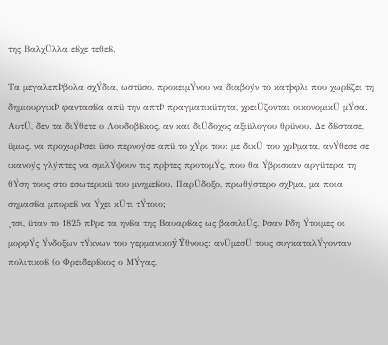της ΒαλχÜλλα εßχε τεθεß.

Τα μεγαλεπÞβολα σχÝδια, ωστüσο, προκειμÝνου να διαβοýν το κατþφλι που χωρßζει τη δημιουργικÞ φαντασßα απü την απτÞ πραγματικüτητα, χρειÜζονται οικονομικÜ μÝσα. ΑυτÜ, δεν τα διÝθετε ο Λουδοβßκος, αν και διÜδοχος αξιüλογου θρüνου. Δε δßστασε, üμως, να προχωρÞσει üσο περνοýσε απü το χÝρι του: με δικÜ του χρÞματα, ανÝθεσε σε ικανοýς γλýπτες να σμιλÝψουν τις πρþτες προτομÝς, που θα Ýβρισκαν αργüτερα τη θÝση τους στο εσωτερικü του μνημεßου. ΠαρÜδοξο, πρωθýστερο σχÞμα, μα ποια σημασßα μπορεß να Ýχει κÜτι τÝτοιο;
¸τσι, üταν το 1825 πÞρε τα ηνßα της Βαυαρßας ως βασιλιÜς, Þσαν Þδη Ýτοιμες οι μορφÝς Ýνδοξων τÝκνων του γερμανικοý Ýθνους: ανÜμεσÜ τους συγκαταλÝγονταν πολιτικοß (ο Φρειδερßκος ο ΜÝγας,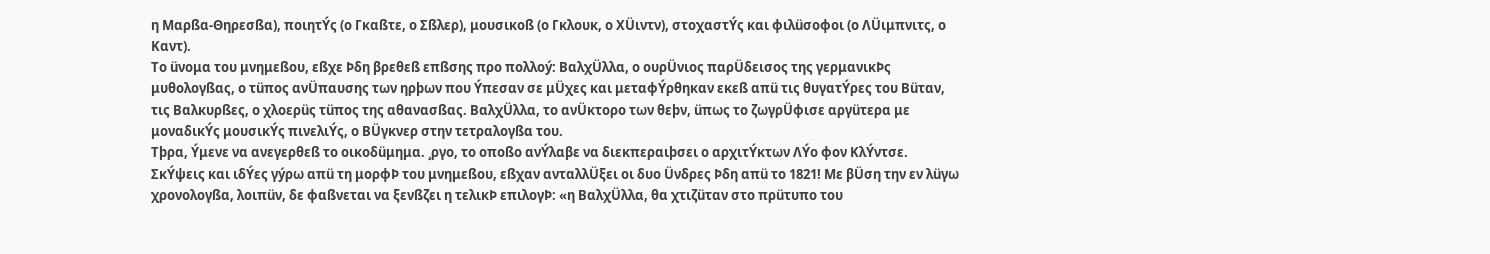η Μαρßα-Θηρεσßα), ποιητÝς (ο Γκαßτε, ο Σßλερ), μουσικοß (ο Γκλουκ, ο ΧÜιντν), στοχαστÝς και φιλüσοφοι (ο ΛÜιμπνιτς, ο Καντ).
Το üνομα του μνημεßου, εßχε Þδη βρεθεß επßσης προ πολλοý: ΒαλχÜλλα, ο ουρÜνιος παρÜδεισος της γερμανικÞς μυθολογßας, ο τüπος ανÜπαυσης των ηρþων που Ýπεσαν σε μÜχες και μεταφÝρθηκαν εκεß απü τις θυγατÝρες του Βüταν, τις Βαλκυρßες, ο χλοερüς τüπος της αθανασßας. ΒαλχÜλλα, το ανÜκτορο των θεþν, üπως το ζωγρÜφισε αργüτερα με μοναδικÝς μουσικÝς πινελιÝς, ο ΒÜγκνερ στην τετραλογßα του.
Τþρα, Ýμενε να ανεγερθεß το οικοδüμημα. ¸ργο, το οποßο ανÝλαβε να διεκπεραιþσει ο αρχιτÝκτων ΛÝο φον ΚλÝντσε. ΣκÝψεις και ιδÝες γýρω απü τη μορφÞ του μνημεßου, εßχαν ανταλλÜξει οι δυο Üνδρες Þδη απü το 1821! Με βÜση την εν λüγω χρονολογßα, λοιπüν, δε φαßνεται να ξενßζει η τελικÞ επιλογÞ: «η ΒαλχÜλλα, θα χτιζüταν στο πρüτυπο του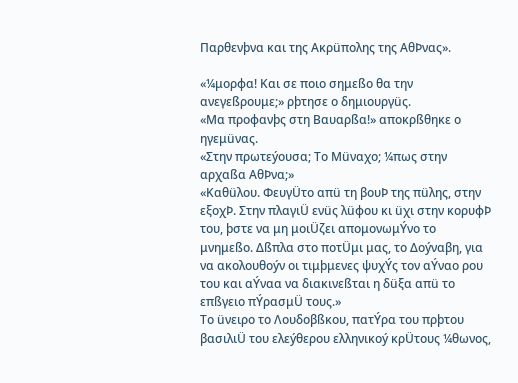Παρθενþνα και της Ακρüπολης της ΑθÞνας».

«¼μορφα! Και σε ποιο σημεßο θα την ανεγεßρουμε;» ρþτησε ο δημιουργüς.
«Μα προφανþς στη Βαυαρßα!» αποκρßθηκε ο ηγεμüνας.
«Στην πρωτεýουσα; Το Μüναχο; ¼πως στην αρχαßα ΑθÞνα;»
«Καθüλου. ΦευγÜτο απü τη βουÞ της πüλης, στην εξοχÞ. Στην πλαγιÜ ενüς λüφου κι üχι στην κορυφÞ του, þστε να μη μοιÜζει απομονωμÝνο το μνημεßο. Δßπλα στο ποτÜμι μας, το Δοýναβη, για να ακολουθοýν οι τιμþμενες ψυχÝς τον αÝναο ρου του και αÝναα να διακινεßται η δüξα απü το επßγειο πÝρασμÜ τους.»
Το üνειρο το Λουδοβßκου, πατÝρα του πρþτου βασιλιÜ του ελεýθερου ελληνικοý κρÜτους ¼θωνος,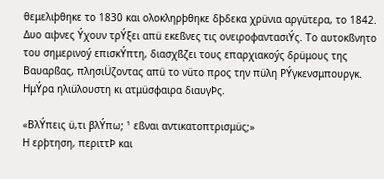θεμελιþθηκε το 1830 και ολοκληρþθηκε δþδεκα χρüνια αργüτερα, το 1842.
Δυο αιþνες Ýχουν τρÝξει απü εκεßνες τις ονειροφαντασιÝς. Το αυτοκßνητο του σημερινοý επισκÝπτη, διασχßζει τους επαρχιακοýς δρüμους της Βαυαρßας, πλησιÜζοντας απü το νüτο προς την πüλη ΡÝγκενσμπουργκ. ΗμÝρα ηλιüλουστη κι ατμüσφαιρα διαυγÞς.

«ΒλÝπεις ü,τι βλÝπω; ¹ εßναι αντικατοπτρισμüς;»
Η ερþτηση, περιττÞ και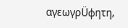αγεωγρÜφητη,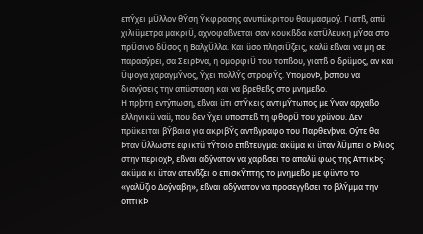επÝχει μÜλλον θÝση Ýκφρασης ανυπüκριτου θαυμασμοý. Γιατß, απü χιλιüμετρα μακριÜ, αχνοφαßνεται σαν κουκßδα κατÜλευκη μÝσα στο πρÜσινο δÜσος η ΒαλχÜλλα. Και üσο πλησιÜζεις, καλü εßναι να μη σε παρασýρει, σα ΣειρÞνα, η ομορφιÜ του τοπßου, γιατß ο δρüμος, αν και Üψογα χαραγμÝνος, Ýχει πολλÝς στροφÝς. ΥπομονÞ, þσπου να διανýσεις την απüσταση και να βρεθεßς στο μνημεßο.
Η πρþτη εντýπωση, εßναι üτι στÝκεις αντιμÝτωπος με Ýναν αρχαßο ελληνικü ναü, που δεν Ýχει υποστεß τη φθορÜ του χρüνου. Δεν πρüκειται βÝβαια για ακριβÝς αντßγραφο του Παρθενþνα. Οýτε θα Þταν Üλλωστε εφικτü τÝτοιο επßτευγμα: ακüμα κι üταν λÜμπει ο Þλιος στην περιοχÞ, εßναι αδýνατον να χαρßσει το απαλü φως της ΑττικÞς· ακüμα κι üταν ατενßζει ο επισκÝπτης το μνημεßο με φüντο το «γαλÜζιο Δοýναβη», εßναι αδýνατον να προσεγγßσει το βλÝμμα την οπτικÞ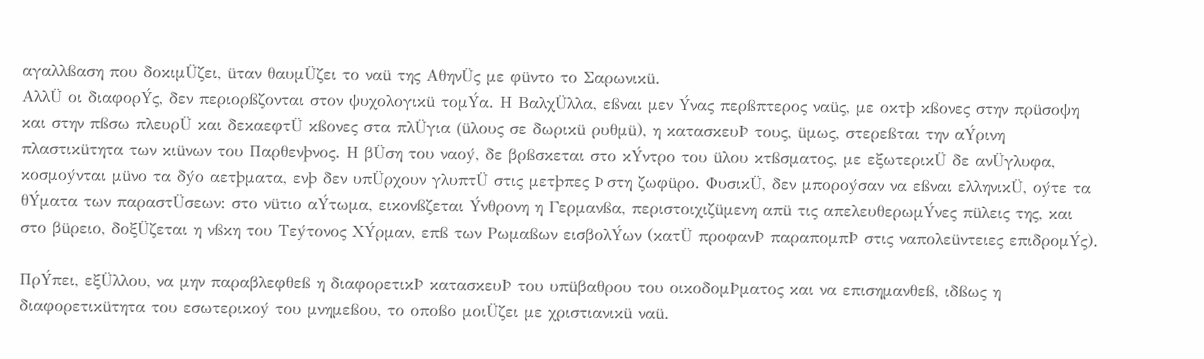αγαλλßαση που δοκιμÜζει, üταν θαυμÜζει το ναü της ΑθηνÜς με φüντο το Σαρωνικü.
ΑλλÜ οι διαφορÝς, δεν περιορßζονται στον ψυχολογικü τομÝα. Η ΒαλχÜλλα, εßναι μεν Ýνας περßπτερος ναüς, με οκτþ κßονες στην πρüσοψη και στην πßσω πλευρÜ και δεκαεφτÜ κßονες στα πλÜγια (üλους σε δωρικü ρυθμü), η κατασκευÞ τους, üμως, στερεßται την αÝρινη πλαστικüτητα των κιüνων του Παρθενþνος. Η βÜση του ναοý, δε βρßσκεται στο κÝντρο του üλου κτßσματος, με εξωτερικÜ δε ανÜγλυφα, κοσμοýνται μüνο τα δýο αετþματα, ενþ δεν υπÜρχουν γλυπτÜ στις μετþπες Þ στη ζωφüρο. ΦυσικÜ, δεν μποροýσαν να εßναι ελληνικÜ, οýτε τα θÝματα των παραστÜσεων: στο νüτιο αÝτωμα, εικονßζεται Ýνθρονη η Γερμανßα, περιστοιχιζüμενη απü τις απελευθερωμÝνες πüλεις της, και στο βüρειο, δοξÜζεται η νßκη του Τεýτονος ΧÝρμαν, επß των Ρωμαßων εισβολÝων (κατÜ προφανÞ παραπομπÞ στις ναπολεüντειες επιδρομÝς).

ΠρÝπει, εξÜλλου, να μην παραβλεφθεß η διαφορετικÞ κατασκευÞ του υπüβαθρου του οικοδομÞματος και να επισημανθεß, ιδßως η διαφορετικüτητα του εσωτερικοý του μνημεßου, το οποßο μοιÜζει με χριστιανικü ναü.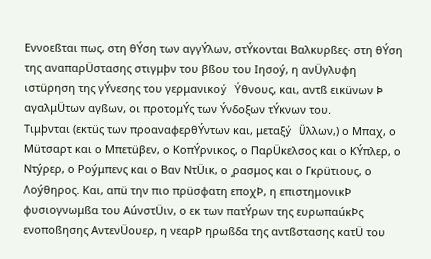Εννοεßται πως, στη θÝση των αγγÝλων, στÝκονται Βαλκυρßες· στη θÝση της αναπαρÜστασης στιγμþν του βßου του Ιησοý, η ανÜγλυφη ιστüρηση της γÝνεσης του γερμανικοý Ýθνους, και, αντß εικüνων Þ αγαλμÜτων αγßων, οι προτομÝς των Ýνδοξων τÝκνων του.
Τιμþνται (εκτüς των προαναφερθÝντων και, μεταξý Üλλων,) ο Μπαχ, ο Μüτσαρτ και ο Μπετüβεν, ο ΚοπÝρνικος, ο ΠαρÜκελσος και ο ΚÝπλερ, ο Ντýρερ, ο Ροýμπενς και ο Βαν ΝτÜικ, ο ¸ρασμος και ο Γκρüτιους, ο Λοýθηρος. Και, απü την πιο πρüσφατη εποχÞ, η επιστημονικÞ φυσιογνωμßα του ΑúνστÜιν, ο εκ των πατÝρων της ευρωπαúκÞς ενοποßησης ΑντενÜουερ, η νεαρÞ ηρωßδα της αντßστασης κατÜ του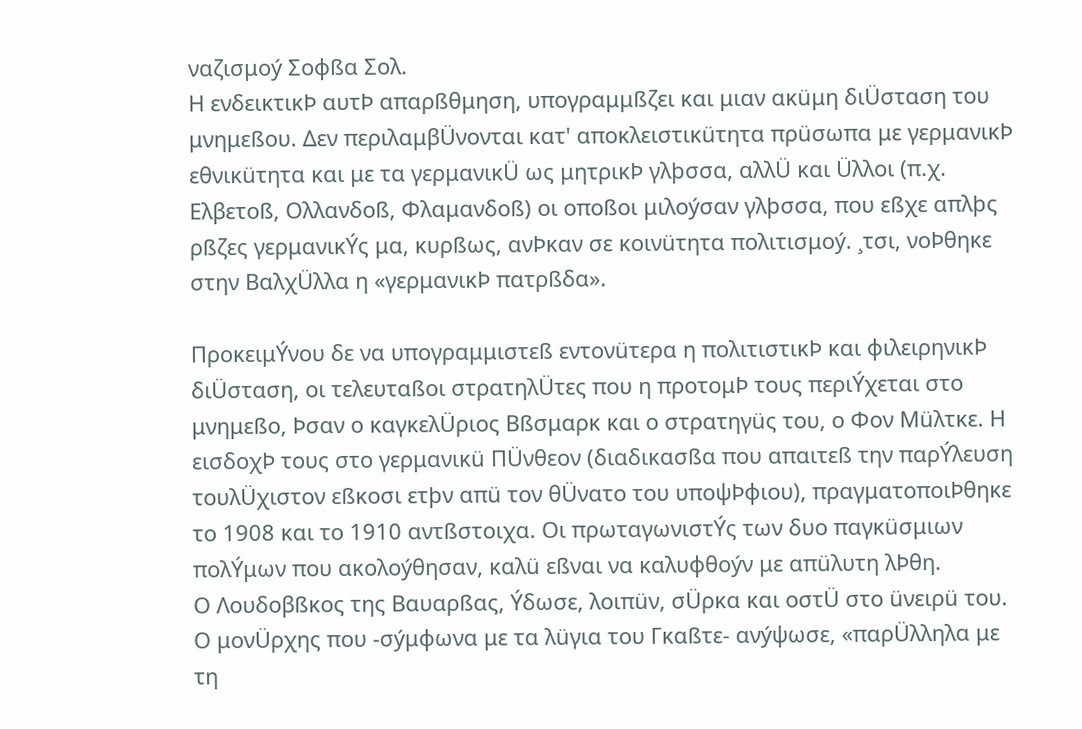ναζισμοý Σοφßα Σολ.
Η ενδεικτικÞ αυτÞ απαρßθμηση, υπογραμμßζει και μιαν ακüμη διÜσταση του μνημεßου. Δεν περιλαμβÜνονται κατ' αποκλειστικüτητα πρüσωπα με γερμανικÞ εθνικüτητα και με τα γερμανικÜ ως μητρικÞ γλþσσα, αλλÜ και Üλλοι (π.χ. Ελβετοß, Ολλανδοß, Φλαμανδοß) οι οποßοι μιλοýσαν γλþσσα, που εßχε απλþς ρßζες γερμανικÝς μα, κυρßως, ανÞκαν σε κοινüτητα πολιτισμοý. ¸τσι, νοÞθηκε στην ΒαλχÜλλα η «γερμανικÞ πατρßδα».

ΠροκειμÝνου δε να υπογραμμιστεß εντονüτερα η πολιτιστικÞ και φιλειρηνικÞ διÜσταση, οι τελευταßοι στρατηλÜτες που η προτομÞ τους περιÝχεται στο μνημεßο, Þσαν ο καγκελÜριος Βßσμαρκ και ο στρατηγüς του, ο Φον Μüλτκε. Η εισδοχÞ τους στο γερμανικü ΠÜνθεον (διαδικασßα που απαιτεß την παρÝλευση τουλÜχιστον εßκοσι ετþν απü τον θÜνατο του υποψÞφιου), πραγματοποιÞθηκε το 1908 και το 1910 αντßστοιχα. Οι πρωταγωνιστÝς των δυο παγκüσμιων πολÝμων που ακολοýθησαν, καλü εßναι να καλυφθοýν με απüλυτη λÞθη.
Ο Λουδοβßκος της Βαυαρßας, Ýδωσε, λοιπüν, σÜρκα και οστÜ στο üνειρü του. Ο μονÜρχης που -σýμφωνα με τα λüγια του Γκαßτε- ανýψωσε, «παρÜλληλα με τη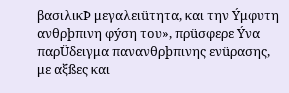βασιλικÞ μεγαλειüτητα, και την Ýμφυτη ανθρþπινη φýση του», πρüσφερε Ýνα παρÜδειγμα πανανθρþπινης ενüρασης, με αξßες και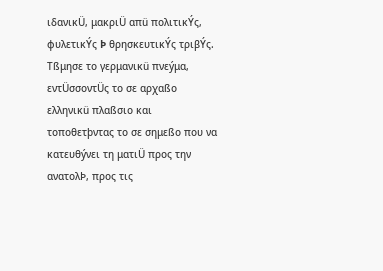ιδανικÜ, μακριÜ απü πολιτικÝς, φυλετικÝς Þ θρησκευτικÝς τριβÝς. Τßμησε το γερμανικü πνεýμα, εντÜσσοντÜς το σε αρχαßο ελληνικü πλαßσιο και τοποθετþντας το σε σημεßο που να κατευθýνει τη ματιÜ προς την ανατολÞ, προς τις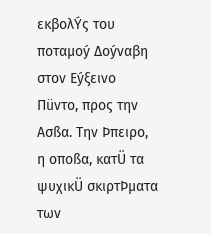εκβολÝς του ποταμοý Δοýναβη στον Εýξεινο Πüντο, προς την Ασßα. Την Þπειρο, η οποßα, κατÜ τα ψυχικÜ σκιρτÞματα των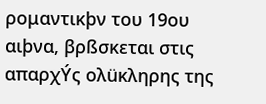ρομαντικþν του 19ου αιþνα, βρßσκεται στις απαρχÝς ολüκληρης της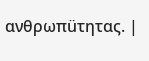ανθρωπüτητας. |